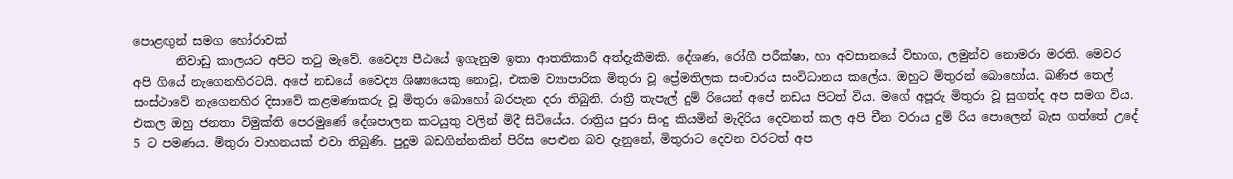පොළඟුන් සමග හෝරාවක්
       නිවාඩු කාලයට අපිට තටු මැවේ. වෛද්‍ය පීඨයේ ඉගැනුම ඉතා ආතතිකාරී අත්දැකීමකි. දේශණ, රෝගී පරීක්ෂා, හා අවසානයේ විභාග, ලමුන්ව නොමරා මරති. මෙවර අපි ගියේ නැගෙනහිරටයි. අපේ නඩයේ වෛද්‍ය ශිෂ්‍යයෙකු නොවූ, එකම ව්‍යාපාරික මිතුරා වූ ප්‍රේමතිලක සංචාරය සංවිධානය කලේය. ඔහුට මිතුරන් බොහෝය. ඛණිජ තෙල් සංස්ථාවේ නැගෙනහිර දිසාවේ කළමණාකරු වූ මිතුරා බොහෝ බරපැන දරා තිබුනි. රාත්‍රී තැපැල් දුම් රියෙන් අපේ නඩය පිටත් විය. මගේ අපූරු මිතුරා වූ සුගත්ද අප සමග විය. එකල ඔහු ජනතා විමුක්ති පෙරමුණේ දේශපාලන කටයුතු වලින් මිදී සිටියේය. රාත්‍රිය පුරා සිංදු කියමින් මැදිරිය දෙවනත් කල අපි චීන වරාය දුම් රිය පොලෙන් බැස ගත්තේ උදේ 5 ට පමණය. මිතුරා වාහනයක් එවා තිබුණි. පුදුම බඩගින්නකින් පිරිස පෙළුන බව දැනුනේ, මිතුරාට දෙවන වරටත් අප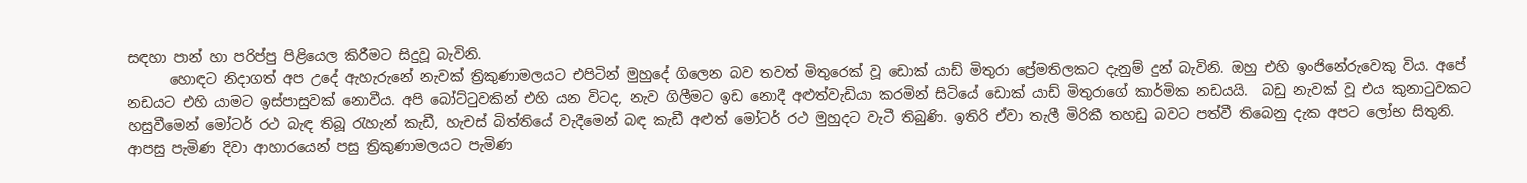සඳහා පාන් හා පරිප්පු පිළියෙල කිරීමට සිදුවූ බැවිනි.
      හොඳට නිදාගත් අප උදේ ඇහැරුනේ නැවක් ත්‍රිකුණාමලයට එපිටින් මුහුදේ ගිලෙන බව තවත් මිතුරෙක් වූ ඩොක්‍ යාඩ් මිතුරා ප්‍රේමතිලකට දැනුම් දුන් බැවිනි. ඔහු එහි ඉංජිනේරුවෙකු විය. අපේ නඩයට එහි යාමට ඉස්පාසුවක් නොවීය. අපි බෝට්ටුවකින් එහි යන විටද, නැව ගිලීමට ඉඩ නොදී අළුත්වැඩියා කරමින් සිටියේ ඩොක් යාඩ් මිතුරාගේ කාර්මික නඩයයි.  බඩු නැවක් වූ එය කුනාටුවකට හසුවීමෙන් මෝටර් රථ බැඳ තිබූ රැහැන් කැඩී, හැචස් බිත්තියේ වැදීමෙන් බඳ කැඩී අළුත් මෝටර් රථ මුහුදට වැටී තිබුණි. ඉතිරි ඒවා තැලී මිරිකී තහඩු බවට පත්වී තිබෙනු දැක අපට ලෝභ සිතුනි. ආපසු පැමිණ දිවා ආහාරයෙන් පසු ත්‍රිකුණාමලයට පැමිණ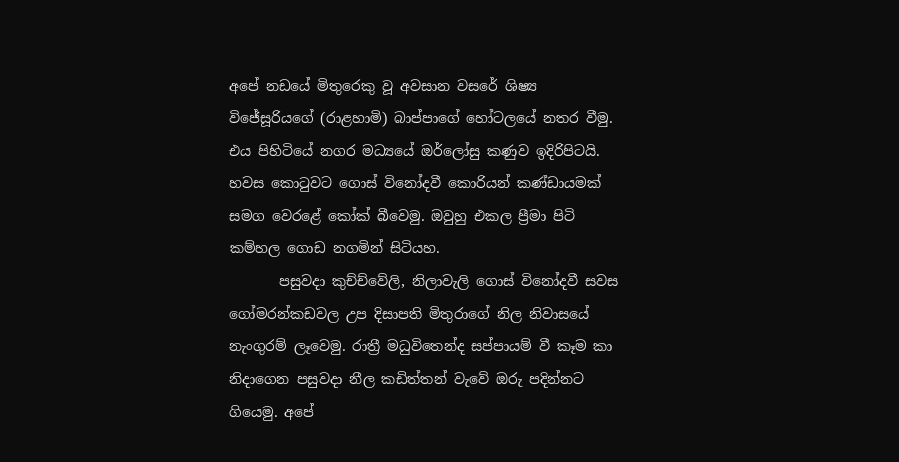අපේ නඩයේ මිතුරෙකු වූ අවසාන වසරේ ශිෂ්‍ය විජේසූරියගේ (රාළහාමි) බාප්පාගේ හෝටලයේ නතර වීමු. එය පිහිටියේ නගර මධ්‍යයේ ඔර්ලෝසු කණුව ඉදිරිපිටයි. හවස කොටුවට ගොස් විනෝදවී කොරියන් කණ්ඩායමක් සමග වෙරළේ කෝක් බීවෙමු. ඔවුහු එකල ප්‍රීමා පිටි කම්හල ගොඩ නගමින් සිටියහ.
       පසුවදා කුච්ච්වේලි, නිලාවැලි ගොස් විනෝදවී සවස ගෝමරන්කඩවල උප දිසාපති මිතුරාගේ නිල නිවාසයේ නැංගුරම් ලෑවෙමු. රාත්‍රී මධුවිතෙන්ද සප්පායම් වී කෑම කා නිදාගෙන පසුවදා නීල කඩිත්තන් වැවේ ඔරු පදින්නට ගියෙමු. අපේ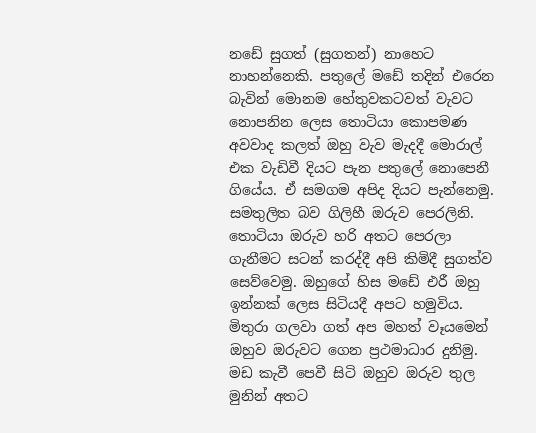නඩේ සුගත් (සුගතන්) නාහෙට නාහන්නෙකි. පතුලේ මඩේ තදින් එරෙන බැවින් මොනම හේතුවකටවත් වැවට නොපනින ලෙස තොටියා කොපමණ අවවාද කලත් ඔහු වැව මැදදී මොරාල් එක වැඩිවී දියට පැන පතුලේ නොපෙනී ගියේය. ඒ සමගම අපිද දියට පැන්නෙමු. සමතුලිත බව ගිලිහී ඔරුව පෙරලිනි. තොටියා ඔරුව හරි අතට පෙරලා ගැනීමට සටන් කරද්දී අපි කිමිදී සුගත්ව සෙව්වෙමු. ඔහුගේ හිස මඩේ එරී ඔහු ඉන්නක් ලෙස සිටියදී අපට හමුවිය. මිතුරා ගලවා ගත් අප මහත් වෑයමෙන් ඔහුව ඔරුවට ගෙන ප්‍රථමාධාර දුනිමු. මඩ කැවී පෙවී සිටි ඔහුව ඔරුව තුල මුනින් අතට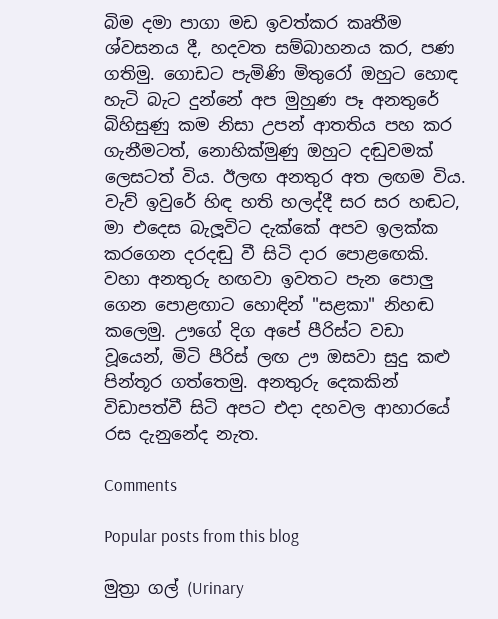බිම දමා පාගා මඩ ඉවත්කර කෘතීම ශ්වසනය දී, හදවත සම්බාහනය කර, පණ ගතිමු. ගොඩට පැමිණි මිතුරෝ ඔහුට හොඳ හැටි බැට දුන්නේ අප මුහුණ පෑ අනතුරේ බිහිසුණු කම නිසා උපන් ආතතිය පහ කර ගැනීමටත්, නොහික්මුණු ඔහුට දඬුවමක් ලෙසටත්‍ විය. ඊලඟ අනතුර අත ලඟම විය. වැව් ඉවුරේ හිඳ හති හලද්දී සර සර හඬට, මා එදෙස බැලූවිට දැක්කේ අපව ඉලක්ක කරගෙන දරදඬු වී සිටි දාර පොළඟෙකි. වහා අනතුරු හඟවා ඉවතට පැන පොලු ගෙන පොළඟාට හොඳින් "සළකා" නිහඬ කලෙමු. ඌගේ දිග අපේ පීරිස්ට වඩා වූයෙන්, මිටි පීරිස් ලඟ ඌ ඔසවා සුදු කළු පින්තූර ගත්තෙමු. අනතුරු දෙකකින් විඩාපත්වී සිටි අපට එදා දහවල ආහාරයේ රස දැනුනේද නැත.

Comments

Popular posts from this blog

මුත්‍රා ගල් (Urinary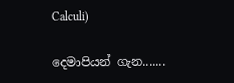Calculi)

දෙමාපියන් ගැන.......